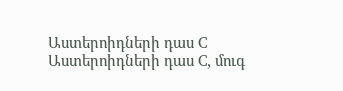Աստերոիդների դաս C
Աստերոիդների դաս C, մուգ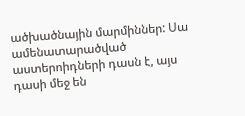ածխածնային մարմիններ: Սա ամենատարածված աստերոիդների դասն է, այս դասի մեջ են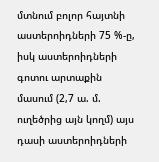մտնում բոլոր հայտնի աստերոիդների 75 %-ը, իսկ աստերոիդների գոտու արտաքին մասում (2,7 ա. մ. ուղեծրից այն կողմ) այս դասի աստերոիդների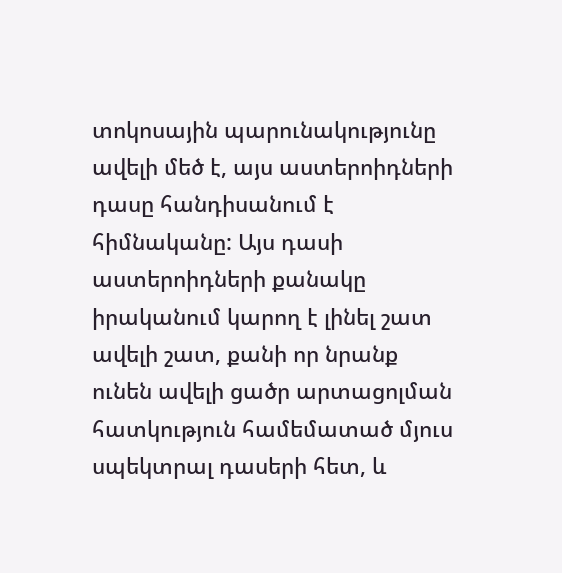տոկոսային պարունակությունը ավելի մեծ է, այս աստերոիդների դասը հանդիսանում է հիմնականը: Այս դասի աստերոիդների քանակը իրականում կարող է լինել շատ ավելի շատ, քանի որ նրանք ունեն ավելի ցածր արտացոլման հատկություն համեմատած մյուս սպեկտրալ դասերի հետ, և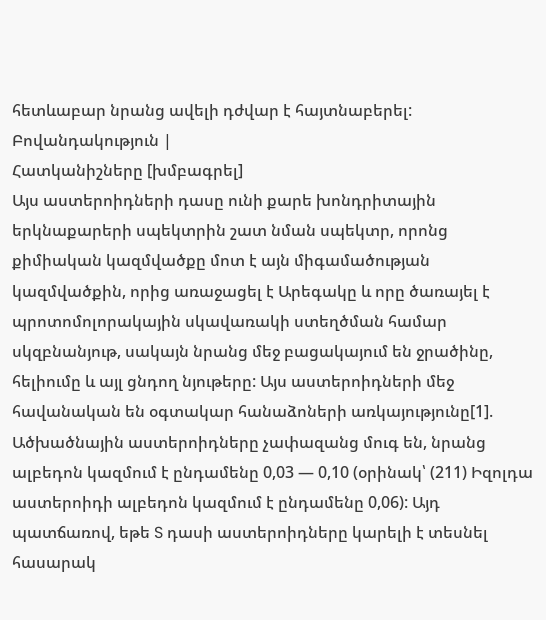հետևաբար նրանց ավելի դժվար է հայտնաբերել:
Բովանդակություն |
Հատկանիշները [խմբագրել]
Այս աստերոիդների դասը ունի քարե խոնդրիտային երկնաքարերի սպեկտրին շատ նման սպեկտր, որոնց քիմիական կազմվածքը մոտ է այն միգամածության կազմվածքին, որից առաջացել է Արեգակը և որը ծառայել է պրոտոմոլորակային սկավառակի ստեղծման համար սկզբնանյութ, սակայն նրանց մեջ բացակայում են ջրածինը, հելիումը և այլ ցնդող նյութերը: Այս աստերոիդների մեջ հավանական են օգտակար հանաձոների առկայությունը[1].
Ածխածնային աստերոիդները չափազանց մուգ են, նրանց ալբեդոն կազմում է ընդամենը 0,03 — 0,10 (օրինակ՝ (211) Իզոլդա աստերոիդի ալբեդոն կազմում է ընդամենը 0,06): Այդ պատճառով, եթե S դասի աստերոիդները կարելի է տեսնել հասարակ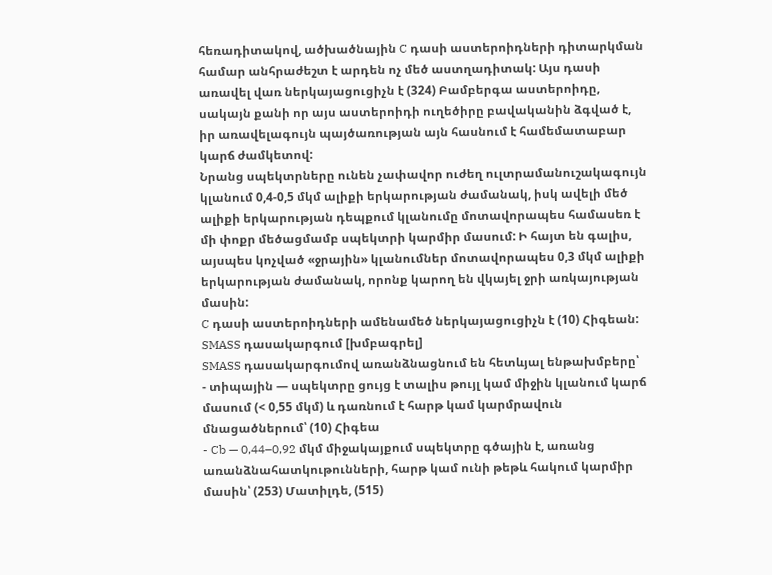հեռադիտակով, ածխածնային C դասի աստերոիդների դիտարկման համար անհրաժեշտ է արդեն ոչ մեծ աստղադիտակ: Այս դասի առավել վառ ներկայացուցիչն է (324) Բամբերգա աստերոիդը, սակայն քանի որ այս աստերոիդի ուղեծիրը բավականին ձգված է, իր առավելագույն պայծառության այն հասնում է համեմատաբար կարճ ժամկետով:
Նրանց սպեկտրները ունեն չափավոր ուժեղ ուլտրամանուշակագույն կլանում 0,4-0,5 մկմ ալիքի երկարության ժամանակ, իսկ ավելի մեծ ալիքի երկարության դեպքում կլանումը մոտավորապես համասեռ է մի փոքր մեծացմամբ սպեկտրի կարմիր մասում: Ի հայտ են գալիս, այսպես կոչված «ջրային» կլանումներ մոտավորապես 0,3 մկմ ալիքի երկարության ժամանակ, որոնք կարող են վկայել ջրի առկայության մասին:
C դասի աստերոիդների ամենամեծ ներկայացուցիչն է (10) Հիգեան:
SMASS դասակարգում [խմբագրել]
SMASS դասակարգումով առանձնացնում են հետևյալ ենթախմբերը՝
- տիպային — սպեկտրը ցույց է տալիս թույլ կամ միջին կլանում կարճ մասում (< 0,55 մկմ) և դառնում է հարթ կամ կարմրավուն մնացածներում՝ (10) Հիգեա
- Cb — 0,44–0,92 մկմ միջակայքում սպեկտրը գծային է, առանց առանձնահատկութունների, հարթ կամ ունի թեթև հակում կարմիր մասին՝ (253) Մատիլդե, (515)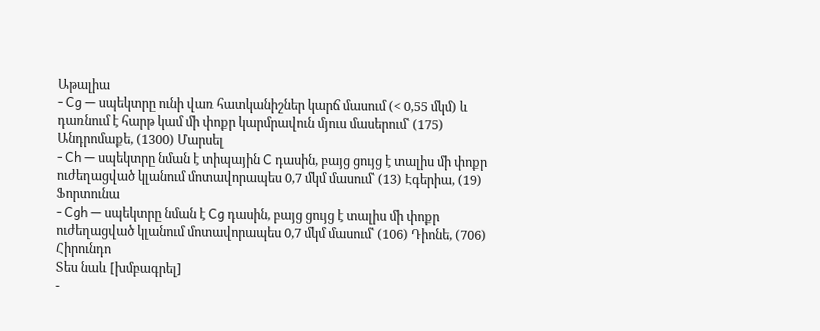Աթալիա
- Cg — սպեկտրը ունի վառ հատկանիշներ կարճ մասում (< 0,55 մկմ) և դառնում է հարթ կամ մի փոքր կարմրավուն մյուս մասերում՝ (175) Անդրոմաքե, (1300) Մարսել
- Ch — սպեկտրը նման է տիպային C դասին, բայց ցույց է տալիս մի փոքր ուժեղացված կլանում մոտավորապես 0,7 մկմ մասում՝ (13) Էգերիա, (19) Ֆորտունա
- Cgh — սպեկտրը նման է Cg դասին, բայց ցույց է տալիս մի փոքր ուժեղացված կլանում մոտավորապես 0,7 մկմ մասում՝ (106) Դիոնե, (706) Հիրունդո
Տես նաև [խմբագրել]
-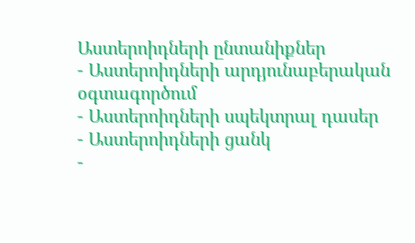Աստերոիդների ընտանիքներ
- Աստերոիդների արդյունաբերական օգտագործում
- Աստերոիդների սպեկտրալ դասեր
- Աստերոիդների ցանկ
-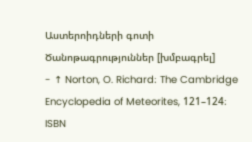Աստերոիդների գոտի
Ծանոթագրություններ [խմբագրել]
- ↑ Norton, O. Richard։ The Cambridge Encyclopedia of Meteorites, 121–124։ ISBN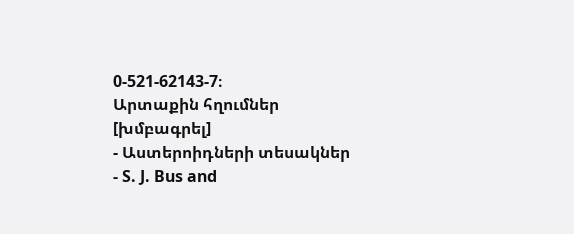0-521-62143-7։
Արտաքին հղումներ [խմբագրել]
- Աստերոիդների տեսակներ
- S. J. Bus and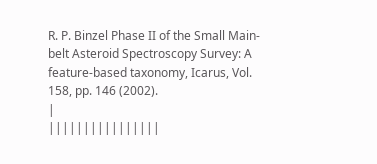R. P. Binzel Phase II of the Small Main-belt Asteroid Spectroscopy Survey: A feature-based taxonomy, Icarus, Vol. 158, pp. 146 (2002).
|
||||||||||||||||